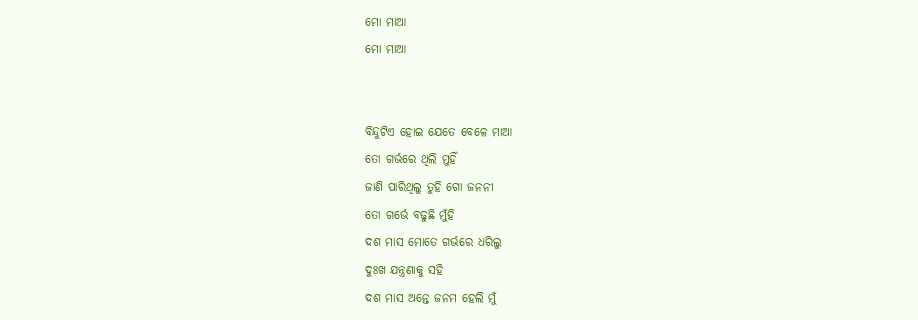ମୋ ମାଆ
ମୋ ମାଆ


ବିନ୍ଦୁଟିଏ ହୋଇ ଯେତେ ବେଳେ ମାଆ
ତୋ ଗର୍ଭରେ ଥିଲି ମୁହିଁ
ଜାଣି ପାରିଥିଲୁ ତୁହି ଗୋ ଜନନୀ
ତୋ ଗର୍ଭେ ବଢୁଛି ମୁଁହି
ଦଶ ମାସ ମୋତେ ଗର୍ଭରେ ଧରିଲୁ
ଦୁଃଖ ଯନ୍ତ୍ରଣାକୁ ସହି
ଦଶ ମାସ ଅନ୍ତେ ଜନମ ହେଲି ମୁଁ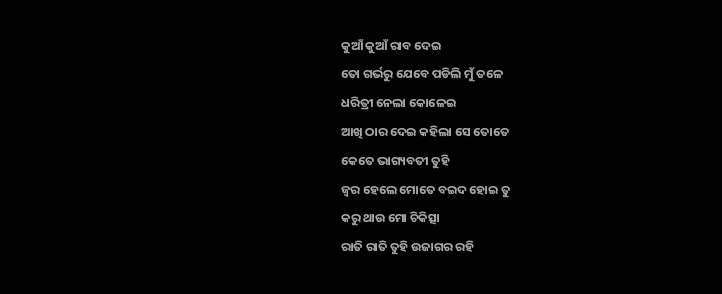କୁଆଁ କୁଆଁ ରାବ ଦେଇ
ତୋ ଗର୍ଭରୁ ଯେବେ ପଡିଲି ମୁଁ ତଳେ
ଧରିତ୍ରୀ ନେଲା କୋଳେଇ
ଆଖି ଠାର ଦେଇ କହିଲା ସେ ତୋତେ
କେତେ ଭାଗ୍ୟବତୀ ତୁହି
ଜ୍ଵର ହେଲେ ମୋତେ ବଇଦ ହୋଇ ତୁ
କରୁ ଥାଉ ମୋ ଚିକିତ୍ସା
ରାତି ରାତି ତୁହି ଉଜାଗର ରହି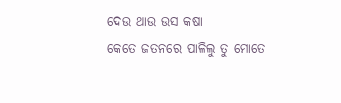ଦେଉ ଥାଉ ଉସ କଷା
କେତେ ଜତନରେ ପାଳିଲୁ ତୁ ମୋତେ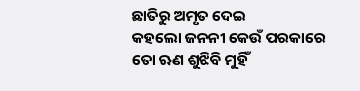ଛାତିରୁ ଅମୃତ ଦେଇ
କହଲୋ ଜନନୀ କେଉଁ ପରକାରେ
ତୋ ଋଣ ଶୁଝିବି ମୁହିଁ